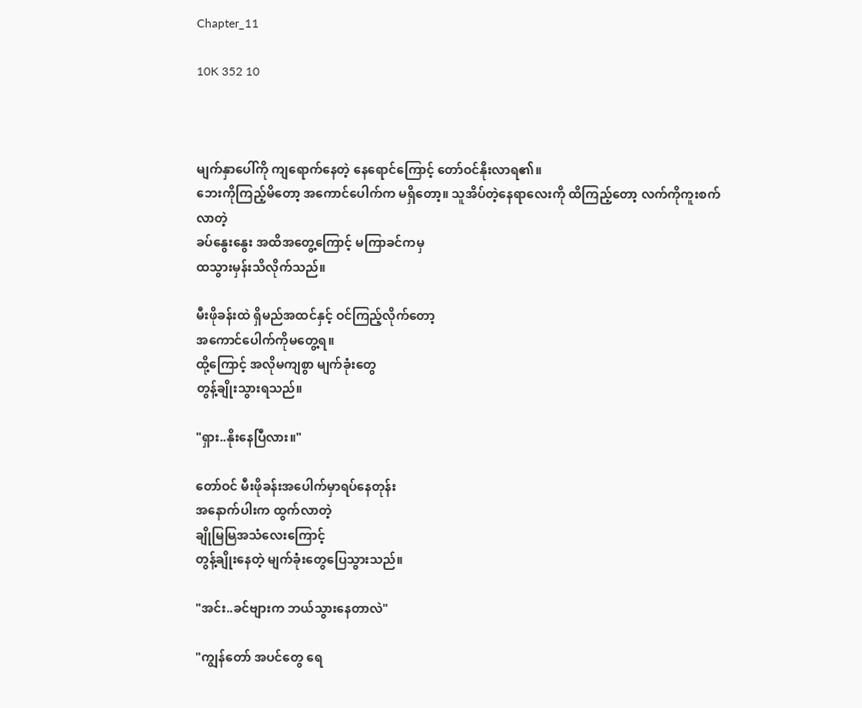Chapter_11

10K 352 10



မျက်နှာပေါ်ကို ကျရောက်နေတဲ့ နေရောင်ကြောင့် တော်ဝင်နိုးလာရ၏။
ဘေးကိုကြည့်မိတော့ အကောင်ပေါက်က မရှိတော့။ သူအိပ်တဲ့နေရာလေးကို ထိကြည့်တော့ လက်ကိုကူးစက်လာတဲ့
ခပ်နွေးနွေး အထိအတွေ့ကြောင့် မကြာခင်ကမှ
ထသွားမှန်းသိလိုက်သည်။

မီးဖိုခန်းထဲ ရှိမည်အထင်နှင့် ဝင်ကြည့်လိုက်တော့
အကောင်ပေါက်ကိုမတွေ့ရ။
ထို့ကြောင့် အလိုမကျစွာ မျက်ခုံးတွေ
တွန့်ချိုးသွားရသည်။

"ရှား..နိုးနေပြီလား။"

တော်ဝင် မီးဖိုခန်းအပေါက်မှာရပ်နေတုန်း
အနောက်ပါးက ထွက်လာတဲ့
ချိုမြမြအသံလေးကြောင့်
တွန့်ချိုးနေတဲ့ မျက်ခုံးတွေပြေသွားသည်။

"အင်း..ခင်ဗျားက ဘယ်သွားနေတာလဲ"

"ကျွန်တော် အပင်တွေ ရေ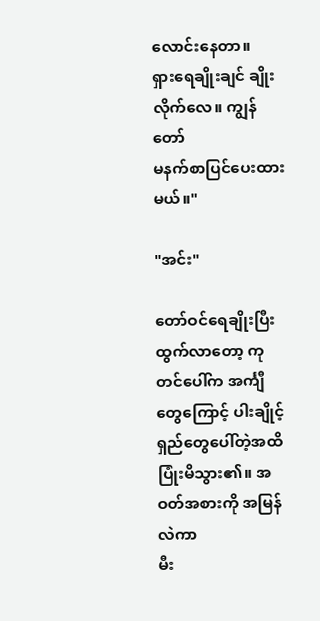လောင်းနေတာ။
ရှားရေချိုးချင် ချိုးလိုက်လေ။ ကျွန်တော်
မနက်စာပြင်ပေးထားမယ်။"

"အင်း"

တော်ဝင်ရေချိုးပြီး ထွက်လာတော့ ကုတင်ပေါ်က အင်္ကျီတွေကြောင့် ပါးချိုင့်ရှည်တွေပေါ်တဲ့အထိ
ပြုံးမိသွား၏။ အဝတ်အစားကို အမြန်လဲကာ
မီး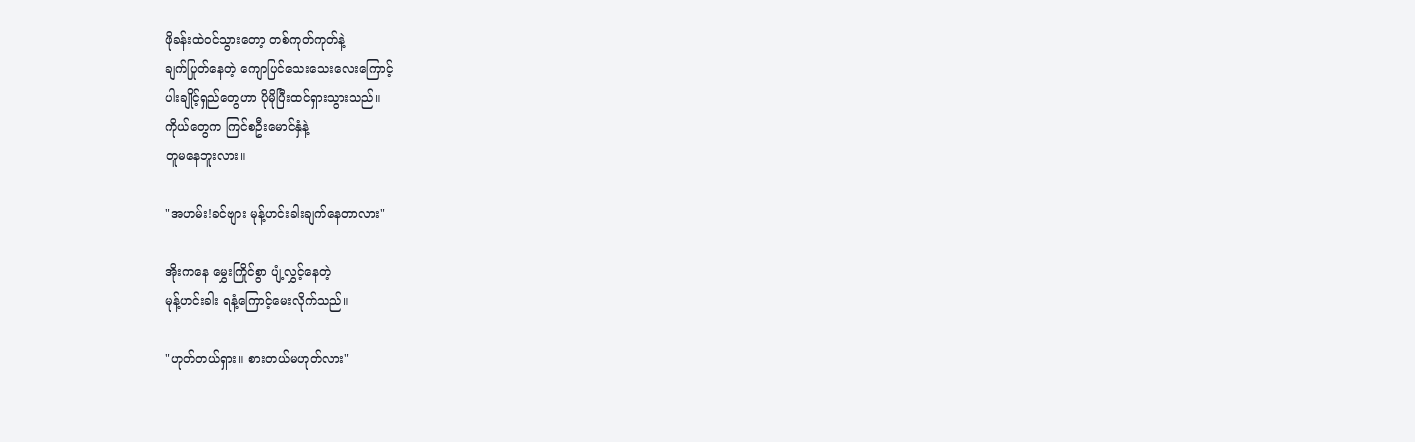ဖိုခန်းထဲဝင်သွားတော့ တစ်ကုတ်ကုတ်နဲ့
ချက်ပြုတ်နေတဲ့ ကျောပြင်သေးသေးလေးကြောင့်
ပါးချိုင့်ရှည်တွေဟာ ပိုမိုပြီးထင်ရှားသွားသည်။
ကိုယ်တွေက ကြင်စဦးမောင်နှံနဲ့
တူမနေဘူးလား။

"အဟမ်း!ခင်ဗျား မုန့်ဟင်းခါးချက်နေတာလား"

အိုးကနေ မွှေးကြိုင်စွာ ပျံ့လွှင့်နေတဲ့
မုန့်ဟင်းခါး ရနံ့ကြောင့်မေးလိုက်သည်။

"ဟုတ်တယ်ရှား။ စားတယ်မဟုတ်လား"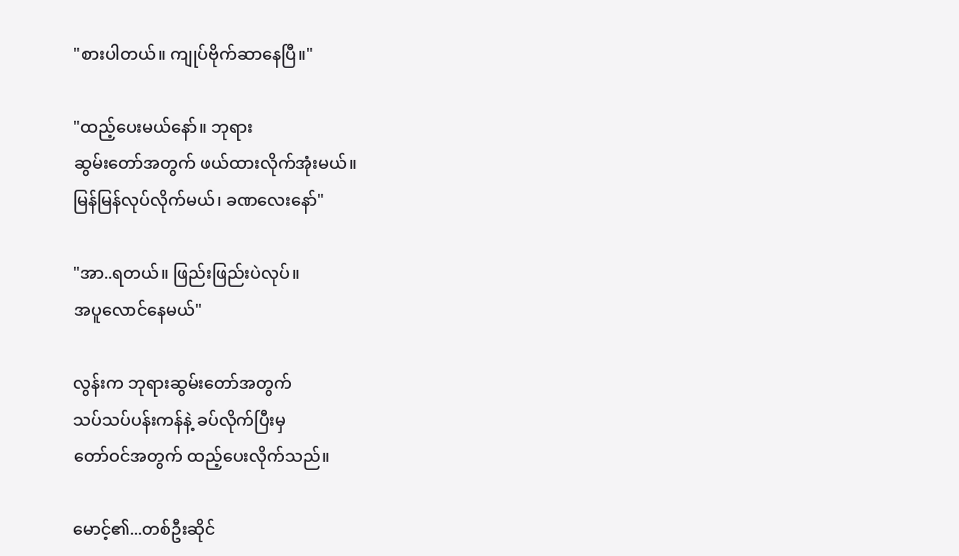"စားပါတယ်။ ကျုပ်ဗိုက်ဆာနေပြီ။"

"ထည့်ပေးမယ်နော်။ ဘုရား
ဆွမ်းတော်အတွက် ဖယ်ထားလိုက်အုံးမယ်။
မြန်မြန်လုပ်လိုက်မယ်၊ ခဏလေးနော်"

"အာ..ရတယ်။ ဖြည်းဖြည်းပဲလုပ်။
အပူလောင်နေမယ်"

လွန်းက ဘုရားဆွမ်းတော်အတွက်
သပ်သပ်ပန်းကန်နဲ့ ခပ်လိုက်ပြီးမှ
တော်ဝင်အတွက် ထည့်ပေးလိုက်သည်။

မောင့်၏...တစ်ဦးဆိုင်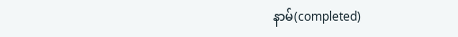နာမ်(completed)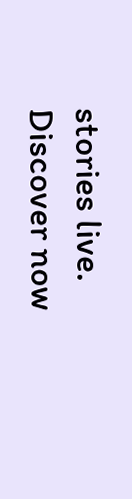stories live. Discover now